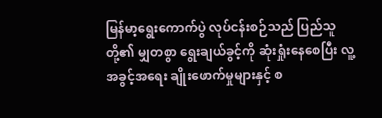မြန်မာ့ရွေးကောက်ပွဲ လုပ်ငန်းစဉ်သည် ပြည်သူတို့၏ မျှတစွာ ရွေးချယ်ခွင့်ကို ဆုံးရှုံးနေစေပြီး လူ့အခွင့်အရေး ချိုးဖောက်မှုများနှင့် စ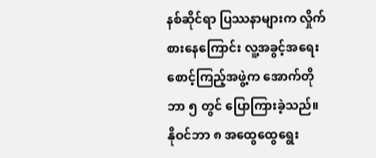နစ်ဆိုင်ရာ ပြဿနာများက လှိုက်စားနေကြောင်း လူ့အခွင့်အရေးစောင့်ကြည့်အဖွဲ့က အောက်တိုဘာ ၅ တွင် ပြောကြားခဲ့သည်။
နိုဝင်ဘာ ၈ အထွေထွေရွေး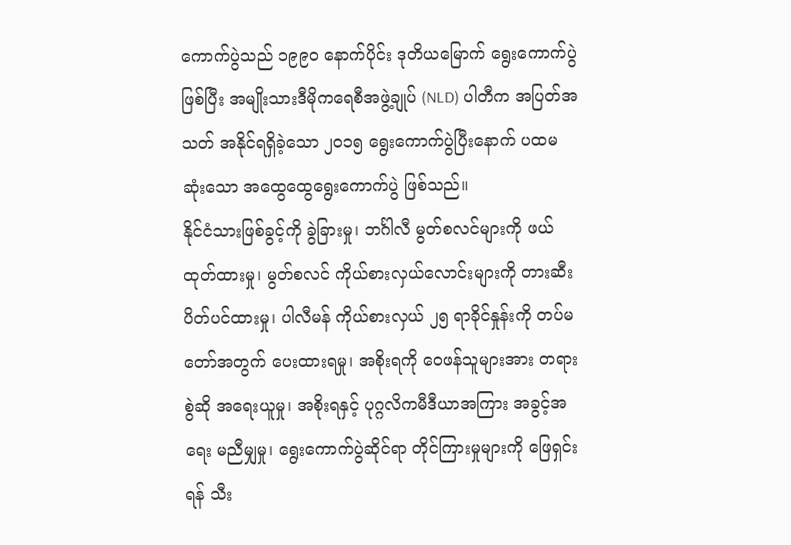ကောက်ပွဲသည် ၁၉၉၀ နောက်ပိုင်း ဒုတိယမြောက် ရွေးကောက်ပွဲဖြစ်ပြီး အမျိုးသားဒီမိုကရေစီအဖွဲ့ချုပ် (NLD) ပါတီက အပြတ်အသတ် အနိုင်ရရှိခဲ့သော ၂၀၁၅ ရွေးကောက်ပွဲပြီးနောက် ပထမဆုံးသော အထွေထွေရွေးကောက်ပွဲ ဖြစ်သည်။
နိုင်ငံသားဖြစ်ခွင့်ကို ခွဲခြားမှု၊ ဘင်္ဂါလီ မွတ်စလင်များကို ဖယ်ထုတ်ထားမှု၊ မွတ်စလင် ကိုယ်စားလှယ်လောင်းများကို တားဆီးပိတ်ပင်ထားမှု၊ ပါလီမန် ကိုယ်စားလှယ် ၂၅ ရာခိုင်နှုန်းကို တပ်မတော်အတွက် ပေးထားရမှု၊ အစိုးရကို ဝေဖန်သူများအား တရားစွဲဆို အရေးယူမှု၊ အစိုးရနှင့် ပုဂ္ဂလိကမီဒီယာအကြား အခွင့်အရေး မညီမျှမှု၊ ရွေးကောက်ပွဲဆိုင်ရာ တိုင်ကြားမှုများကို ဖြေရှင်းရန် သီး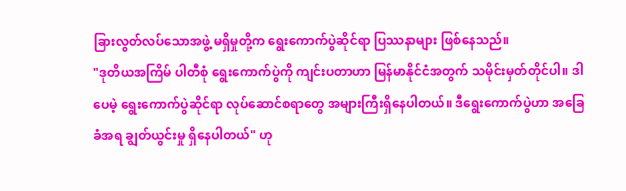ခြားလွတ်လပ်သောအဖွဲ့ မရှိမှုတို့က ရွေးကောက်ပွဲဆိုင်ရာ ပြဿနာများ ဖြစ်နေသည်။
"ဒုတိယအကြိမ် ပါတီစုံ ရွေးကောက်ပွဲကို ကျင်းပတာဟာ မြန်မာနိုင်ငံအတွက် သမိုင်းမှတ်တိုင်ပါ။ ဒါပေမဲ့ ရွေးကောက်ပွဲဆိုင်ရာ လုပ်ဆောင်စရာတွေ အများကြီးရှိနေပါတယ်။ ဒီရွေးကောက်ပွဲဟာ အခြေခံအရ ချွတ်ယွင်းမှု ရှိနေပါတယ်" ဟု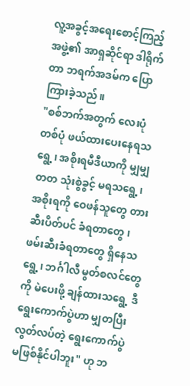လူ့အခွင့်အရေးစောင့်ကြည့်အဖွဲ့၏ အာရှဆိုင်ရာ ဒါရိုက်တာ ဘရက်အဒမ်က ပြောကြားခဲ့သည်။
"စစ်ဘက်အတွက် လေးပုံတစ်ပုံ ဖယ်ထားပေးနေရသရွေ့၊ အစိုးရမီဒီယာကို မျှမျှတတ သုံးစွဲခွင့် မရသရွေ့၊ အစိုးရကို ဝေဖန်သူတွေ တားဆီးပိတ်ပင် ခံရတာတွေ၊ ဖမ်းဆီးခံရတာတွေ ရှိနေသရွေ့၊ ဘင်္ဂါလီ မွတ်စလင်တွေကို မဲပေးဖို့ ချန်ထားသရွေ့ ဒီရွေးကောက်ပွဲဟာ မျှတပြီး လွတ်လပ်တဲ့ ရွေးကောက်ပွဲ မဖြစ်နိုင်ပါဘူး" ဟု ဘ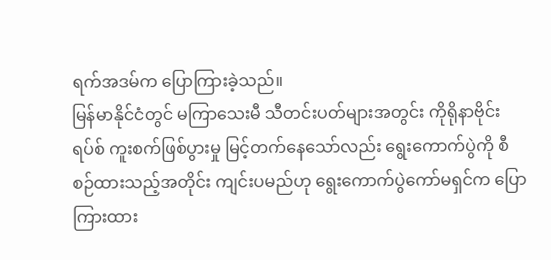ရက်အဒမ်က ပြောကြားခဲ့သည်။
မြန်မာနိုင်ငံတွင် မကြာသေးမီ သီတင်းပတ်များအတွင်း ကိုရိုနာဗိုင်းရပ်စ် ကူးစက်ဖြစ်ပွားမှု မြင့်တက်နေသော်လည်း ရွေးကောက်ပွဲကို စီစဉ်ထားသည့်အတိုင်း ကျင်းပမည်ဟု ရွေးကောက်ပွဲကော်မရှင်က ပြောကြားထား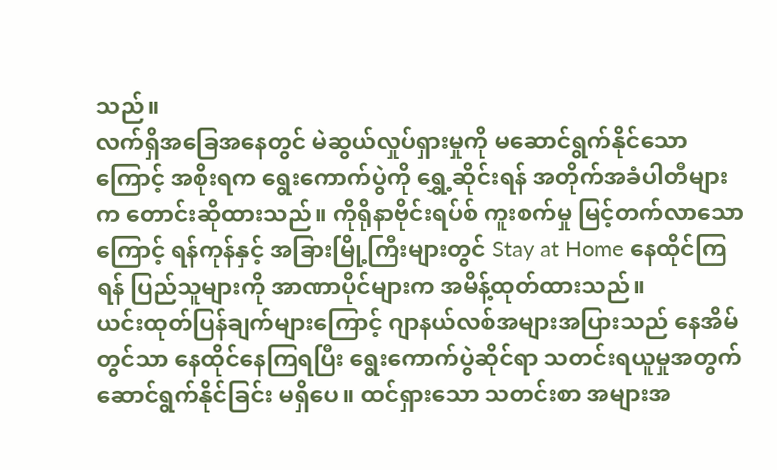သည်။
လက်ရှိအခြေအနေတွင် မဲဆွယ်လှုပ်ရှားမှုကို မဆောင်ရွက်နိုင်သောကြောင့် အစိုးရက ရွေးကောက်ပွဲကို ရွှေ့ဆိုင်းရန် အတိုက်အခံပါတီများက တောင်းဆိုထားသည်။ ကိုရိုနာဗိုင်းရပ်စ် ကူးစက်မှု မြင့်တက်လာသောကြောင့် ရန်ကုန်နှင့် အခြားမြို့ကြီးများတွင် Stay at Home နေထိုင်ကြရန် ပြည်သူများကို အာဏာပိုင်များက အမိန့်ထုတ်ထားသည်။
ယင်းထုတ်ပြန်ချက်များကြောင့် ဂျာနယ်လစ်အများအပြားသည် နေအိမ်တွင်သာ နေထိုင်နေကြရပြီး ရွေးကောက်ပွဲဆိုင်ရာ သတင်းရယူမှုအတွက် ဆောင်ရွက်နိုင်ခြင်း မရှိပေ။ ထင်ရှားသော သတင်းစာ အများအ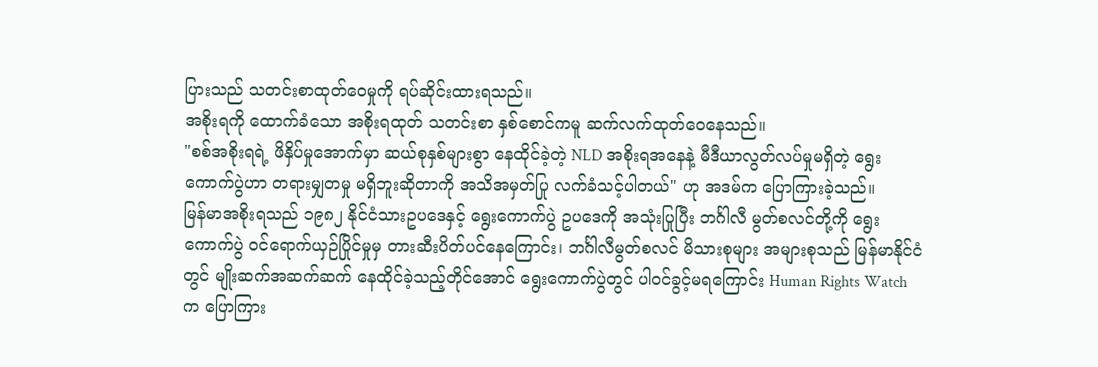ပြားသည် သတင်းစာထုတ်ဝေမှုကို ရပ်ဆိုင်းထားရသည်။
အစိုးရကို ထောက်ခံသော အစိုးရထုတ် သတင်းစာ နှစ်စောင်ကမူ ဆက်လက်ထုတ်ဝေနေသည်။
"စစ်အစိုးရရဲ့ ဖိနှိပ်မှုအောက်မှာ ဆယ်စုနှစ်များစွာ နေထိုင်ခဲ့တဲ့ NLD အစိုးရအနေနဲ့ မီဒီယာလွတ်လပ်မှုမရှိတဲ့ ရွေးကောက်ပွဲဟာ တရားမျှတမှု မရှိဘူးဆိုတာကို အသိအမှတ်ပြု လက်ခံသင့်ပါတယ်" ဟု အဒမ်က ပြောကြားခဲ့သည်။
မြန်မာအစိုးရသည် ၁၉၈၂ နိုင်ငံသားဥပဒေနှင့် ရွေးကောက်ပွဲ ဥပဒေကို အသုံးပြုပြီး ဘင်္ဂါလီ မွတ်စလင်တို့ကို ရွေးကောက်ပွဲ ဝင်ရောက်ယှဉ်ပြိုင်မှုမှ တားဆီးပိတ်ပင်နေကြောင်း၊ ဘင်္ဂါလီမွတ်စလင် မိသားစုများ အများစုသည် မြန်မာနိုင်ငံတွင် မျိုးဆက်အဆက်ဆက် နေထိုင်ခဲ့သည့်တိုင်အောင် ရွေးကောက်ပွဲတွင် ပါဝင်ခွင့်မရကြောင်း Human Rights Watch က ပြောကြား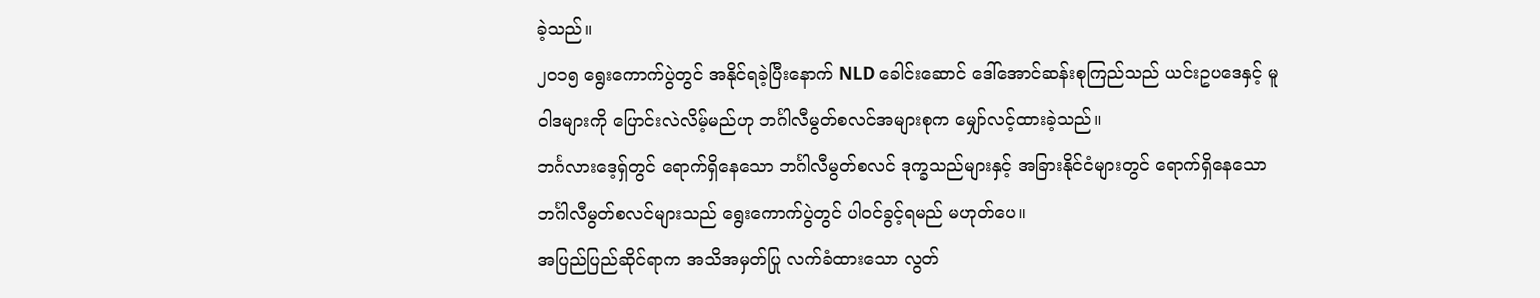ခဲ့သည်။
၂၀၁၅ ရွေးကောက်ပွဲတွင် အနိုင်ရခဲ့ပြီးနောက် NLD ခေါင်းဆောင် ဒေါ်အောင်ဆန်းစုကြည်သည် ယင်းဥပဒေနှင့် မူဝါဒများကို ပြောင်းလဲလိမ့်မည်ဟု ဘင်္ဂါလီမွတ်စလင်အများစုက မျှော်လင့်ထားခဲ့သည်။
ဘင်္ဂလားဒေ့ရှ်တွင် ရောက်ရှိနေသော ဘင်္ဂါလီမွတ်စလင် ဒုက္ခသည်များနှင့် အခြားနိုင်ငံများတွင် ရောက်ရှိနေသော ဘင်္ဂါလီမွတ်စလင်များသည် ရွေးကောက်ပွဲတွင် ပါဝင်ခွင့်ရမည် မဟုတ်ပေ။
အပြည်ပြည်ဆိုင်ရာက အသိအမှတ်ပြု လက်ခံထားသော လွတ်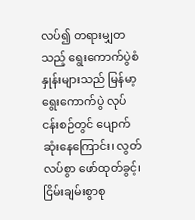လပ်၍ တရားမျှတသည့် ရွေးကောက်ပွဲစံနှုန်းများသည် မြန်မာ့ရွေးကောက်ပွဲ လုပ်ငန်းစဉ်တွင် ပျောက်ဆုံးနေကြောင်း၊ လွတ်လပ်စွာ ဖော်ထုတ်ခွင့်၊ ငြိမ်းချမ်းစွာစု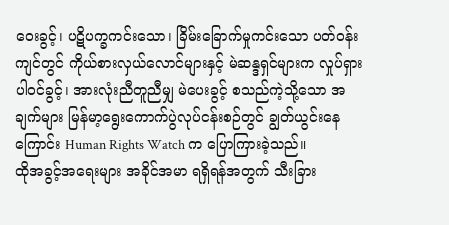ဝေးခွင့်၊ ပဋိပက္ခကင်းသော၊ ခြိမ်းခြောက်မှုကင်းသော ပတ်ဝန်းကျင်တွင် ကိုယ်စားလှယ်လောင်များနှင့် မဲဆန္ဒရှင်များက လှုပ်ရှားပါဝင်ခွင့်၊ အားလုံးညီတူညီမျှ မဲပေးခွင့် စသည်ကဲ့သို့သော အချက်များ မြန်မာ့ရွေးကောက်ပွဲလုပ်ငန်းစဉ်တွင် ချွတ်ယွင်းနေကြောင်း Human Rights Watch က ပြောကြားခဲ့သည်။
ထိုအခွင့်အရေးများ အခိုင်အမာ ရရှိရန်အတွက် သီးခြား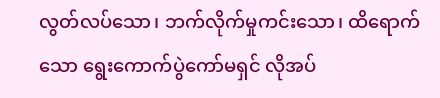လွတ်လပ်သော၊ ဘက်လိုက်မှုကင်းသော၊ ထိရောက်သော ရွေးကောက်ပွဲကော်မရှင် လိုအပ်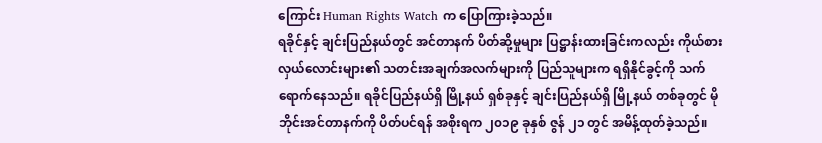ကြောင်း Human Rights Watch က ပြောကြားခဲ့သည်။
ရခိုင်နှင့် ချင်းပြည်နယ်တွင် အင်တာနက် ပိတ်ဆို့မှုများ ပြဋ္ဌာန်းထားခြင်းကလည်း ကိုယ်စားလှယ်လောင်းများ၏ သတင်းအချက်အလက်များကို ပြည်သူများက ရရှိနိုင်ခွင့်ကို သက်ရောက်နေသည်။ ရခိုင်ပြည်နယ်ရှိ မြို့နယ် ရှစ်ခုနှင့် ချင်းပြည်နယ်ရှိ မြို့နယ် တစ်ခုတွင် မိုဘိုင်းအင်တာနက်ကို ပိတ်ပင်ရန် အစိုးရက ၂၀၁၉ ခုနှစ် ဇွန် ၂၁ တွင် အမိန့်ထုတ်ခဲ့သည်။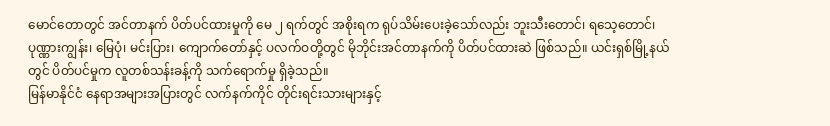မောင်တောတွင် အင်တာနက် ပိတ်ပင်ထားမှုကို မေ ၂ ရက်တွင် အစိုးရက ရုပ်သိမ်းပေးခဲ့သော်လည်း ဘူးသီးတောင်၊ ရသေ့တောင်၊ ပုဏ္ဏားကျွန်း၊ မြေပုံ၊ မင်းပြား၊ ကျောက်တော်နှင့် ပလက်ဝတို့တွင် မိုဘိုင်းအင်တာနက်ကို ပိတ်ပင်ထားဆဲ ဖြစ်သည်။ ယင်းရှစ်မြို့နယ်တွင် ပိတ်ပင်မှုက လူတစ်သန်းခန့်ကို သက်ရောက်မှု ရှိခဲ့သည်။
မြန်မာနိုင်ငံ နေရာအများအပြားတွင် လက်နက်ကိုင် တိုင်းရင်းသားများနှင့်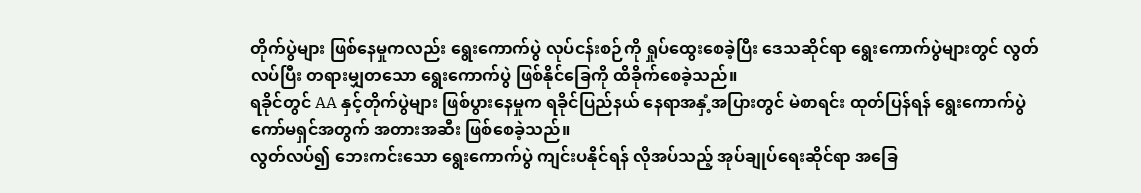တိုက်ပွဲများ ဖြစ်နေမှုကလည်း ရွေးကောက်ပွဲ လုပ်ငန်းစဉ်ကို ရှုပ်ထွေးစေခဲ့ပြီး ဒေသဆိုင်ရာ ရွေးကောက်ပွဲများတွင် လွတ်လပ်ပြီး တရားမျှတသော ရွေးကောက်ပွဲ ဖြစ်နိုင်ခြေကို ထိခိုက်စေခဲ့သည်။
ရခိုင်တွင် AA နှင့်တိုက်ပွဲများ ဖြစ်ပွားနေမှုက ရခိုင်ပြည်နယ် နေရာအနှံ့အပြားတွင် မဲစာရင်း ထုတ်ပြန်ရန် ရွေးကောက်ပွဲ ကော်မရှင်အတွက် အတားအဆီး ဖြစ်စေခဲ့သည်။
လွတ်လပ်၍ ဘေးကင်းသော ရွေးကောက်ပွဲ ကျင်းပနိုင်ရန် လိုအပ်သည့် အုပ်ချုပ်ရေးဆိုင်ရာ အခြေ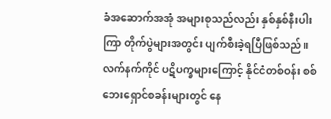ခံအဆောက်အအုံ အများစုသည်လည်း နှစ်နှစ်နီးပါးကြာ တိုက်ပွဲများအတွင်း ပျက်စီးခဲ့ရပြီဖြစ်သည်။
လက်နက်ကိုင် ပဋိပက္ခများကြောင့် နိုင်ငံတစ်ဝန်း စစ်ဘေးရှောင်စခန်းများတွင် နေ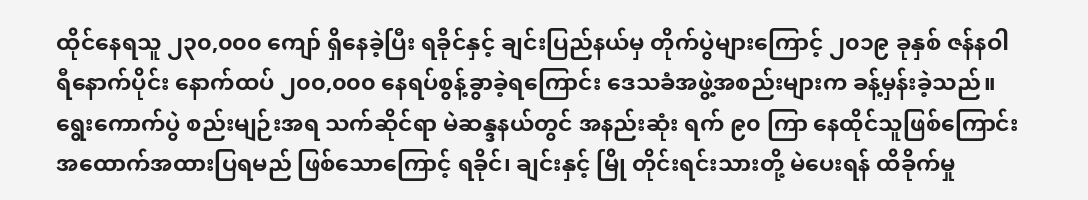ထိုင်နေရသူ ၂၃၀,၀၀၀ ကျော် ရှိနေခဲ့ပြီး ရခိုင်နှင့် ချင်းပြည်နယ်မှ တိုက်ပွဲများကြောင့် ၂၀၁၉ ခုနှစ် ဇန်နဝါရီနောက်ပိုင်း နောက်ထပ် ၂၀၀,၀၀၀ နေရပ်စွန့်ခွာခဲ့ရကြောင်း ဒေသခံအဖွဲ့အစည်းများက ခန့်မှန်းခဲ့သည်။
ရွေးကောက်ပွဲ စည်းမျဉ်းအရ သက်ဆိုင်ရာ မဲဆန္ဒနယ်တွင် အနည်းဆုံး ရက် ၉၀ ကြာ နေထိုင်သူဖြစ်ကြောင်း အထောက်အထားပြရမည် ဖြစ်သောကြောင့် ရခိုင်၊ ချင်းနှင့် မြို တိုင်းရင်းသားတို့ မဲပေးရန် ထိခိုက်မှု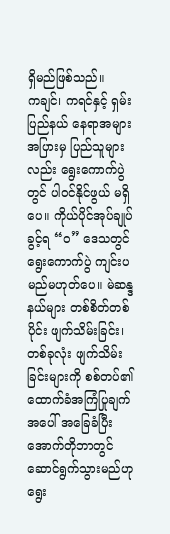ရှိမည်ဖြစ်သည်။
ကချင်၊ ကရင်နှင့် ရှမ်းပြည်နယ် နေရာအများအပြားမှ ပြည်သူများလည်း ရွေးကောက်ပွဲတွင် ပါဝင်နိုင်ဖွယ် မရှိပေ။ ကိုယ်ပိုင်အုပ်ချုပ်ခွင့်ရ “ဝ” ဒေသတွင် ရွေးကောက်ပွဲ ကျင်းပမည်မဟုတ်ပေ။ မဲဆန္ဒနယ်များ တစ်စိတ်တစ်ပိုင်း ဖျက်သိမ်းခြင်း၊ တစ်ခုလုံး ဖျက်သိမ်းခြင်းများကို စစ်တပ်၏ ထောက်ခံအကြံပြုချက်အပေါ် အခြေခံပြီး အောက်တိုဘာတွင် ဆောင်ရွက်သွားမည်ဟု ရွေး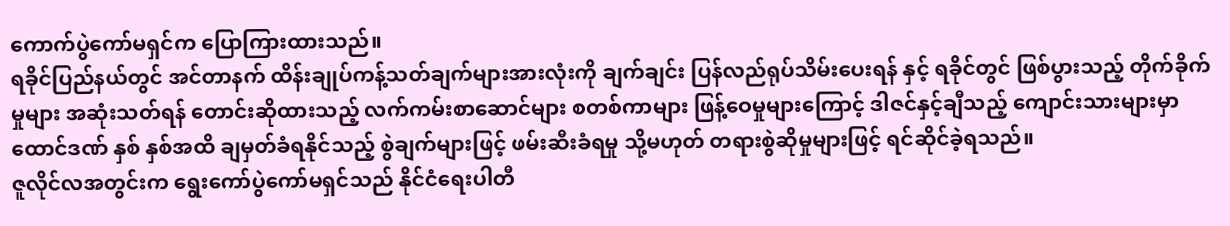ကောက်ပွဲကော်မရှင်က ပြောကြားထားသည်။
ရခိုင်ပြည်နယ်တွင် အင်တာနက် ထိန်းချုပ်ကန့်သတ်ချက်များအားလုံးကို ချက်ချင်း ပြန်လည်ရုပ်သိမ်းပေးရန် နှင့် ရခိုင်တွင် ဖြစ်ပွားသည့် တိုက်ခိုက်မှုများ အဆုံးသတ်ရန် တောင်းဆိုထားသည့် လက်ကမ်းစာဆောင်များ စတစ်ကာများ ဖြန့်ဝေမှုများကြောင့် ဒါဇင်နှင့်ချီသည့် ကျောင်းသားများမှာ ထောင်ဒဏ် နှစ် နှစ်အထိ ချမှတ်ခံရနိုင်သည့် စွဲချက်များဖြင့် ဖမ်းဆီးခံရမှု သို့မဟုတ် တရားစွဲဆိုမှုများဖြင့် ရင်ဆိုင်ခဲ့ရသည်။
ဇူလိုင်လအတွင်းက ရွေးကော်ပွဲကော်မရှင်သည် နိုင်ငံရေးပါတီ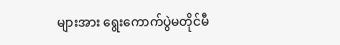များအား ရွေးကောက်ပွဲမတိုင်မီ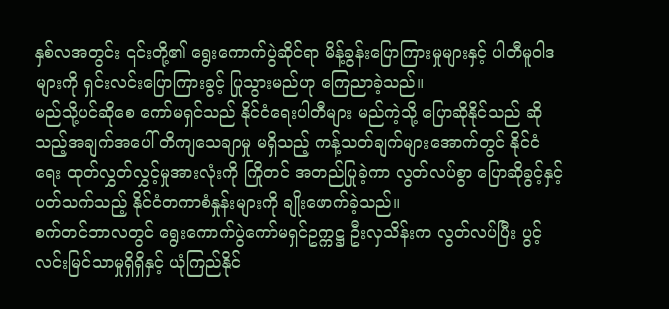နှစ်လအတွင်း ၎င်းတို့၏ ရွေးကောက်ပွဲဆိုင်ရာ မိန့်ခွန်းပြောကြားမှုများနှင့် ပါတီမူဝါဒများကို ရှင်းလင်းပြောကြားခွင့် ပြုသွားမည်ဟု ကြေညာခဲ့သည်။
မည်သို့ပင်ဆိုစေ ကော်မရှင်သည် နိုင်ငံရေးပါတီများ မည်ကဲ့သို့ ပြောဆိုနိုင်သည် ဆိုသည့်အချက်အပေါ် တိကျသေချာမှု မရှိသည့် ကန့်သတ်ချက်များအောက်တွင် နိုင်ငံရေး ထုတ်လွှတ်လွှင့်မှုအားလုံးကို ကြိုတင် အတည်ပြုခဲ့ကာ လွတ်လပ်စွာ ပြောဆိုခွင့်နှင့် ပတ်သက်သည့် နိုင်ငံတကာစံနှုန်းများကို ချိုးဖောက်ခဲ့သည်။
စက်တင်ဘာလတွင် ရွေးကောက်ပွဲကော်မရှင်ဥက္ကဋ္ဌ ဦးလှသိန်းက လွတ်လပ်ပြီး ပွင့်လင်းမြင်သာမှုရှိရှိနှင့် ယုံကြည်နိုင်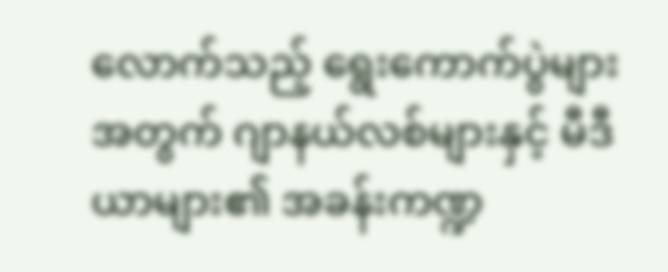လောက်သည့် ရွေးကောက်ပွဲများအတွက် ဂျာနယ်လစ်များနှင့် မီဒီယာများ၏ အခန်းကဏ္ဍ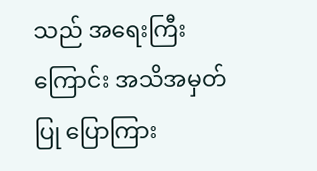သည် အရေးကြီးကြောင်း အသိအမှတ်ပြု ပြောကြား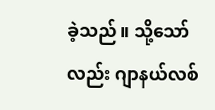ခဲ့သည်။ သို့သော်လည်း ဂျာနယ်လစ်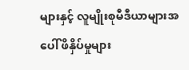များနှင့် လူမျိုးစုမီဒီယာများအပေါ် ဖိနှိပ်မှုများ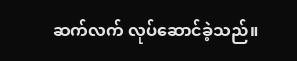ဆက်လက် လုပ်ဆောင်ခဲ့သည်။